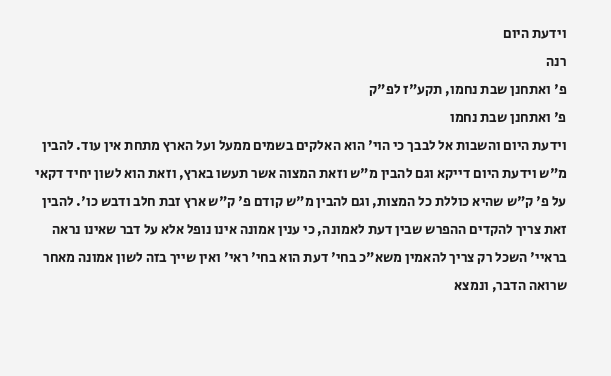וידעת היום
רנה
פ' ואתחנן שבת נחמו, תקע"ז לפ"ק
פ' ואתחנן שבת נחמו
וידעת היום והשבות אל לבבך כי הוי' הוא האלקים בשמים ממעל ועל הארץ מתחת אין עוד. להבין מ"ש וידעת היום דייקא וגם להבין מ"ש וזאת המצוה אשר תעשו בארץ, וזאת הוא לשון יחיד דקאי על פ' ק"ש שהיא כוללת כל המצות, וגם להבין מ"ש קודם פ' ק"ש ארץ זבת חלב ודבש כו'. להבין זאת צריך להקדים ההפרש שבין דעת לאמונה, כי ענין אמונה אינו נופל אלא על דבר שאינו נראה בראיי' השכל רק צריך להאמין משא"כ בחי' דעת הוא בחי' ראי' ואין שייך בזה לשון אמונה מאחר שרואה הדבר, ונמצא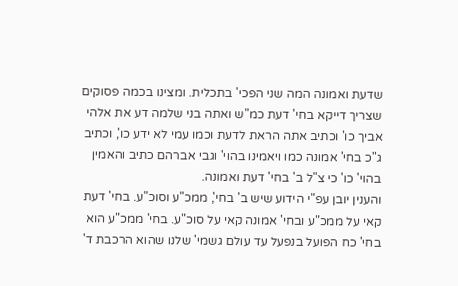שדעת ואמונה המה שני הפכי' בתכלית. ומצינו בכמה פסוקים שצריך דייקא בחי' דעת כמ"ש ואתה בני שלמה דע את אלהי אביך כו' וכתיב אתה הראת לדעת וכמו עמי לא ידע כו', וכתיב ג"כ בחי' אמונה כמו ויאמינו בהוי' וגבי אברהם כתיב והאמין בהוי' כו' כי צ"ל ב' בחי' דעת ואמונה.
והענין יובן עפ"י הידוע שיש ב' בחי', ממכ"ע וסוכ"ע. בחי' דעת קאי על ממכ"ע ובחי' אמונה קאי על סוכ"ע. בחי' ממכ"ע הוא בחי' כח הפועל בנפעל עד עולם גשמי' שלנו שהוא הרכבת ד'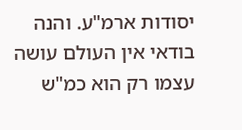יסודות ארמ"ע. והנה בודאי אין העולם עושה עצמו רק הוא כמ"ש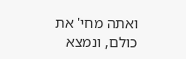ואתה מחי' את כולם, ונמצא